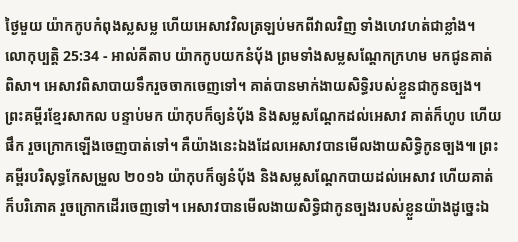ថ្ងៃមួយ យ៉ាកកូបកំពុងស្លសម្ល ហើយអេសាវវិលត្រឡប់មកពីវាលវិញ ទាំងហេវហត់ជាខ្លាំង។
លោកុប្បត្តិ 25:34 - អាល់គីតាប យ៉ាកកូបយកនំបុ័ង ព្រមទាំងសម្លសណ្តែកក្រហម មកជូនគាត់ពិសា។ អេសាវពិសាបាយទឹករួចចាកចេញទៅ។ គាត់បានមាក់ងាយសិទ្ធិរបស់ខ្លួនជាកូនច្បង។ ព្រះគម្ពីរខ្មែរសាកល បន្ទាប់មក យ៉ាកុបក៏ឲ្យនំប៉័ង និងសម្លសណ្ដែកដល់អេសាវ គាត់ក៏ហូប ហើយផឹក រួចក្រោកឡើងចេញបាត់ទៅ។ គឺយ៉ាងនេះឯងដែលអេសាវបានមើលងាយសិទ្ធិកូនច្បង៕ ព្រះគម្ពីរបរិសុទ្ធកែសម្រួល ២០១៦ យ៉ាកុបក៏ឲ្យនំបុ័ង និងសម្លសណ្តែកបាយដល់អេសាវ ហើយគាត់ក៏បរិភោគ រួចក្រោកដើរចេញទៅ។ អេសាវបានមើលងាយសិទ្ធិជាកូនច្បងរបស់ខ្លួនយ៉ាងដូច្នេះឯ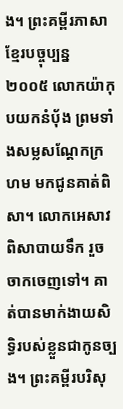ង។ ព្រះគម្ពីរភាសាខ្មែរបច្ចុប្បន្ន ២០០៥ លោកយ៉ាកុបយកនំប៉័ង ព្រមទាំងសម្លសណ្ដែកក្រហម មកជូនគាត់ពិសា។ លោកអេសាវពិសាបាយទឹក រួចចាកចេញទៅ។ គាត់បានមាក់ងាយសិទ្ធិរបស់ខ្លួនជាកូនច្បង។ ព្រះគម្ពីរបរិសុ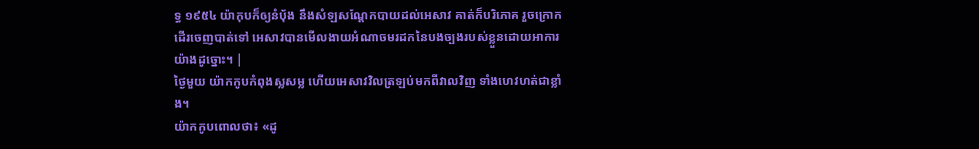ទ្ធ ១៩៥៤ យ៉ាកុបក៏ឲ្យនំបុ័ង នឹងសំឡសណ្តែកបាយដល់អេសាវ គាត់ក៏បរិភោគ រួចក្រោកដើរចេញបាត់ទៅ អេសាវបានមើលងាយអំណាចមរដកនៃបងច្បងរបស់ខ្លួនដោយអាការយ៉ាងដូច្នោះ។ |
ថ្ងៃមួយ យ៉ាកកូបកំពុងស្លសម្ល ហើយអេសាវវិលត្រឡប់មកពីវាលវិញ ទាំងហេវហត់ជាខ្លាំង។
យ៉ាកកូបពោលថា៖ «ដូ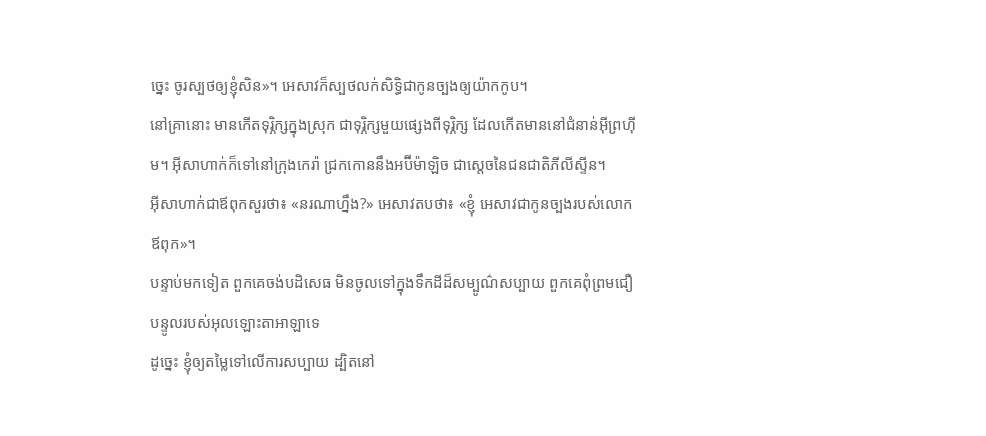ច្នេះ ចូរស្បថឲ្យខ្ញុំសិន»។ អេសាវក៏ស្បថលក់សិទ្ធិជាកូនច្បងឲ្យយ៉ាកកូប។
នៅគ្រានោះ មានកើតទុរ្ភិក្សក្នុងស្រុក ជាទុរ្ភិក្សមួយផ្សេងពីទុរ្ភិក្ស ដែលកើតមាននៅជំនាន់អ៊ីព្រហ៊ីម។ អ៊ីសាហាក់ក៏ទៅនៅក្រុងកេរ៉ា ជ្រកកោននឹងអប៊ីម៉ាឡិច ជាស្តេចនៃជនជាតិភីលីស្ទីន។
អ៊ីសាហាក់ជាឪពុកសួរថា៖ «នរណាហ្នឹង?» អេសាវតបថា៖ «ខ្ញុំ អេសាវជាកូនច្បងរបស់លោកឪពុក»។
បន្ទាប់មកទៀត ពួកគេចង់បដិសេធ មិនចូលទៅក្នុងទឹកដីដ៏សម្បូណ៌សប្បាយ ពួកគេពុំព្រមជឿបន្ទូលរបស់អុលឡោះតាអាឡាទេ
ដូច្នេះ ខ្ញុំឲ្យតម្លៃទៅលើការសប្បាយ ដ្បិតនៅ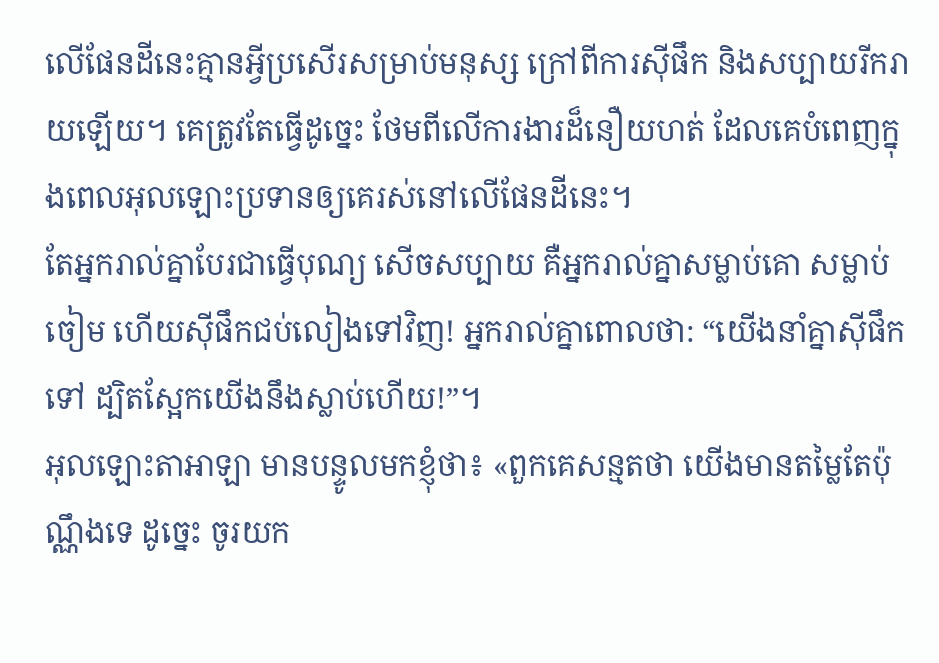លើផែនដីនេះគ្មានអ្វីប្រសើរសម្រាប់មនុស្ស ក្រៅពីការស៊ីផឹក និងសប្បាយរីករាយឡើយ។ គេត្រូវតែធ្វើដូច្នេះ ថែមពីលើការងារដ៏នឿយហត់ ដែលគេបំពេញក្នុងពេលអុលឡោះប្រទានឲ្យគេរស់នៅលើផែនដីនេះ។
តែអ្នករាល់គ្នាបែរជាធ្វើបុណ្យ សើចសប្បាយ គឺអ្នករាល់គ្នាសម្លាប់គោ សម្លាប់ចៀម ហើយស៊ីផឹកជប់លៀងទៅវិញ! អ្នករាល់គ្នាពោលថា: “យើងនាំគ្នាស៊ីផឹកទៅ ដ្បិតស្អែកយើងនឹងស្លាប់ហើយ!”។
អុលឡោះតាអាឡា មានបន្ទូលមកខ្ញុំថា៖ «ពួកគេសន្មតថា យើងមានតម្លៃតែប៉ុណ្ណឹងទេ ដូច្នេះ ចូរយក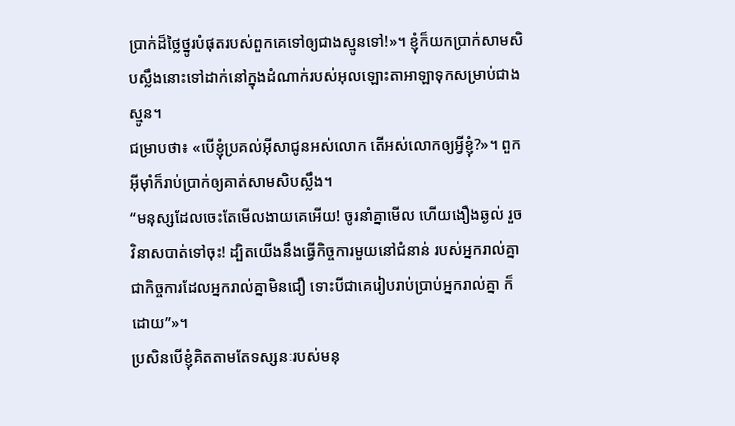ប្រាក់ដ៏ថ្លៃថ្នូរបំផុតរបស់ពួកគេទៅឲ្យជាងស្មូនទៅ!»។ ខ្ញុំក៏យកប្រាក់សាមសិបស្លឹងនោះទៅដាក់នៅក្នុងដំណាក់របស់អុលឡោះតាអាឡាទុកសម្រាប់ជាងស្មូន។
ជម្រាបថា៖ «បើខ្ញុំប្រគល់អ៊ីសាជូនអស់លោក តើអស់លោកឲ្យអ្វីខ្ញុំ?»។ ពួកអ៊ីមុាំក៏រាប់ប្រាក់ឲ្យគាត់សាមសិបស្លឹង។
“មនុស្សដែលចេះតែមើលងាយគេអើយ! ចូរនាំគ្នាមើល ហើយងឿងឆ្ងល់ រួចវិនាសបាត់ទៅចុះ! ដ្បិតយើងនឹងធ្វើកិច្ចការមួយនៅជំនាន់ របស់អ្នករាល់គ្នា ជាកិច្ចការដែលអ្នករាល់គ្នាមិនជឿ ទោះបីជាគេរៀបរាប់ប្រាប់អ្នករាល់គ្នា ក៏ដោយ”»។
ប្រសិនបើខ្ញុំគិតតាមតែទស្សនៈរបស់មនុ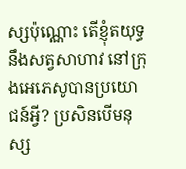ស្សប៉ុណ្ណោះ តើខ្ញុំតយុទ្ធនឹងសត្វសាហាវ នៅក្រុងអេភេសូបានប្រយោជន៍អ្វី? ប្រសិនបើមនុស្ស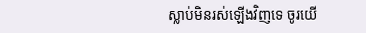ស្លាប់មិនរស់ឡើងវិញទេ ចូរយើ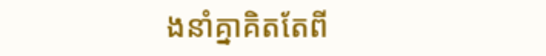ងនាំគ្នាគិតតែពី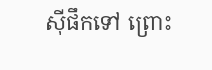ស៊ីផឹកទៅ ព្រោះ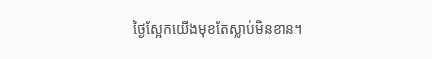ថ្ងៃស្អែកយើងមុខតែស្លាប់មិនខាន។